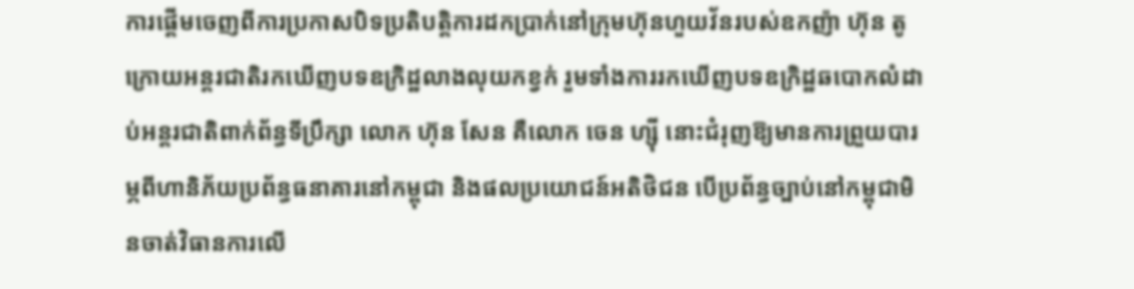ការផ្តើមចេញពីការប្រកាសបិទប្រតិបត្តិការដកប្រាក់នៅក្រុមហ៊ុនហួយវ័នរបស់ឧកញ៉ា ហ៊ុន តូ ក្រោយអន្តរជាតិរកឃើញបទឧក្រិដ្ឋលាងលុយកខ្វក់ រួមទាំងការរកឃើញបទឧក្រិដ្ឋឆបោកលំដាប់អន្តរជាតិពាក់ព័ន្ធទីប្រឹក្សា លោក ហ៊ុន សែន គឺលោក ចេន ហ្ស៊ី នោះជំរុញឱ្យមានការព្រួយបារម្ភពីហានិភ័យប្រព័ន្ធធនាគារនៅកម្ពុជា និងផលប្រយោជន៍អតិថិជន បើប្រព័ន្ធច្បាប់នៅកម្ពុជាមិនចាត់វិធានការលើ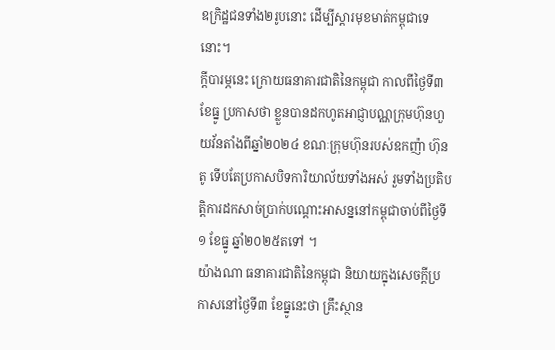ឧក្រិដ្ឋជនទាំង២រូបនោះ ដើម្បីស្តារមុខមាត់កម្ពុជាទេនោះ។
ក្តីបារម្ភនេះ ក្រោយធនាគារជាតិនៃកម្ពុជា កាលពីថ្ងៃទី៣ ខែធ្នូ ប្រកាសថា ខ្លួនបានដកហូតអាជ្ញាបណ្ណក្រុមហ៊ុនហួយវ័នតាំងពីឆ្នាំ២០២៤ ខណៈក្រុមហ៊ុនរបស់ឧកញ៉ា ហ៊ុន តូ ទើបតែប្រកាសបិទការិយាល័យទាំងអស់ រួមទាំងប្រតិបត្តិការដកសាច់ប្រាក់បណ្តោះអាសន្ននៅកម្ពុជាចាប់ពីថ្ងៃទី១ ខែធ្នូ ឆ្នាំ២០២៥តទៅ ។
យ៉ាងណា ធនាគារជាតិនៃកម្ពុជា និយាយក្នុងសេចក្តីប្រកាសនៅថ្ងៃទី៣ ខែធ្នូនេះថា គ្រឹះស្ថាន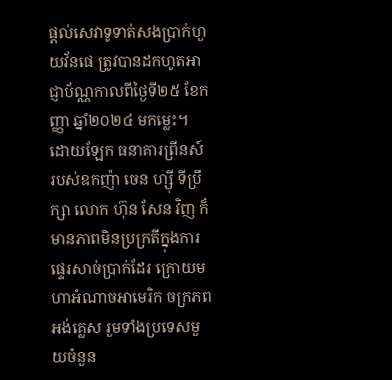ផ្តល់សេវាទូទាត់សងប្រាក់ហួយវ័នផេ ត្រូវបានដកហូតអាជ្ញាប័ណ្ណកាលពីថ្ងៃទី២៥ ខែកញ្ញា ឆ្នាំ២០២៤ មកម្លេះ។
ដោយឡែក ធនាគារព្រីនស៍ របស់ឧកញ៉ា ចេន ហ្ស៊ី ទីប្រឹក្សា លោក ហ៊ុន សែន វិញ ក៏មានភាពមិនប្រក្រតីក្នុងការផ្ទេរសាច់ប្រាក់ដែរ ក្រោយមហាអំណាចអាមេរិក ចក្រភពអង់គ្លេស រួមទាំងប្រទេសមួយចំនួន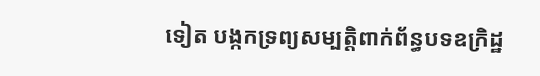ទៀត បង្កកទ្រព្យសម្បត្តិពាក់ព័ន្ធបទឧក្រិដ្ឋ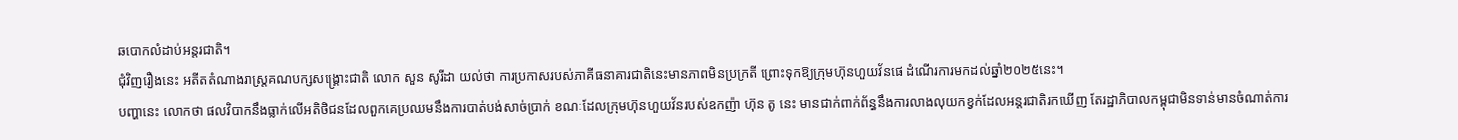ឆបោកលំដាប់អន្តរជាតិ។
ជុំវិញរឿងនេះ អតីតតំណាងរាស្រ្តគណបក្សសង្រ្គោះជាតិ លោក សួន សូរីដា យល់ថា ការប្រកាសរបស់ភាគីធនាគារជាតិនេះមានភាពមិនប្រក្រតី ព្រោះទុកឱ្យក្រុមហ៊ុនហួយវ័នផេ ដំណើរការមកដល់ឆ្នាំ២០២៥នេះ។
បញ្ហានេះ លោកថា ផលវិបាកនឹងធ្លាក់លើអតិថិជនដែលពួកគេប្រឈមនឹងការបាត់បង់សាច់ប្រាក់ ខណៈដែលក្រុមហ៊ុនហួយវ័នរបស់ឧកញ៉ា ហ៊ុន តូ នេះ មានជាក់ពាក់ព័ន្ធនឹងការលាងលុយកខ្វក់ដែលអន្តរជាតិរកឃើញ តែរដ្ឋាភិបាលកម្ពុជាមិនទាន់មានចំណាត់ការ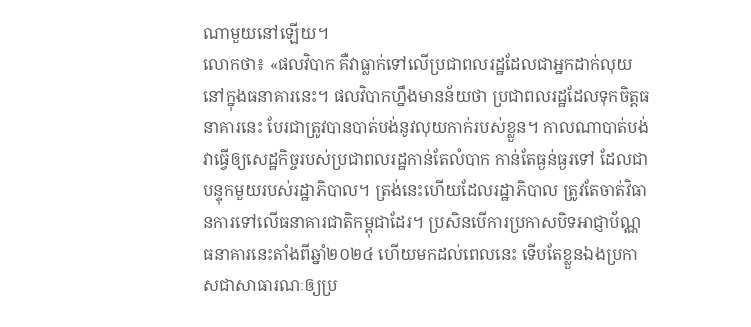ណាមួយនៅឡើយ។
លោកថា៖ «ផលវិបាក គឺវាធ្លាក់ទៅលើប្រជាពលរដ្ឋដែលជាអ្នកដាក់លុយនៅក្នុងធនាគារនេះ។ ផលវិបាកហ្នឹងមានន័យថា ប្រជាពលរដ្ឋដែលទុកចិត្តធនាគារនេះ បែរជាត្រូវបានបាត់បង់នូវលុយកាក់របស់ខ្លួន។ កាលណាបាត់បង់វាធ្វើឲ្យសេដ្ឋកិច្ចរបស់ប្រជាពលរដ្ឋកាន់តែលំបាក កាន់តែធ្ងន់ធ្ងរទៅ ដែលជាបន្ទុកមួយរបស់រដ្ឋាភិបាល។ ត្រង់នេះហើយដែលរដ្ឋាភិបាល ត្រូវតែចាត់វិធានការទៅលើធនាគារជាតិកម្ពុជាដែរ។ ប្រសិនបើការប្រកាសបិទអាជ្ញាប័ណ្ណធនាគារនេះតាំងពីឆ្នាំ២០២៤ ហើយមកដល់ពេលនេះ ទើបតែខ្លួនឯងប្រកាសជាសាធារណៈឲ្យប្រ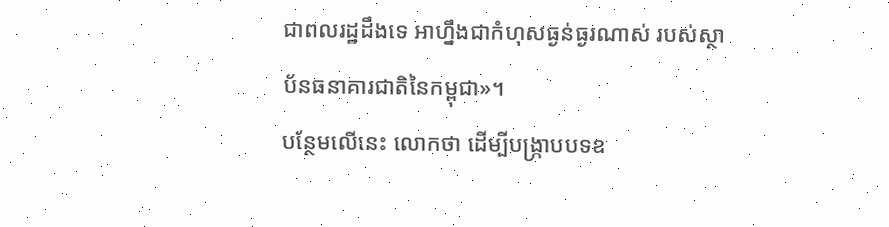ជាពលរដ្ឋដឹងទេ អាហ្នឹងជាកំហុសធ្ងន់ធ្ងរណាស់ របស់ស្ថាប័នធនាគារជាតិនៃកម្ពុជា»។
បន្ថែមលើនេះ លោកថា ដើម្បីបង្រ្កាបបទឧ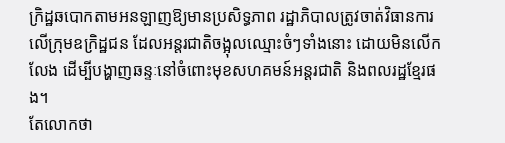ក្រិដ្ឋឆបោកតាមអនឡាញឱ្យមានប្រសិទ្ធភាព រដ្ឋាភិបាលត្រូវចាត់វិធានការលើក្រុមឧក្រិដ្ឋជន ដែលអន្តរជាតិចង្អុលឈ្មោះចំៗទាំងនោះ ដោយមិនលើកលែង ដើម្បីបង្ហាញឆន្ទៈនៅចំពោះមុខសហគមន៍អន្តរជាតិ និងពលរដ្ឋខ្មែរផង។
តែលោកថា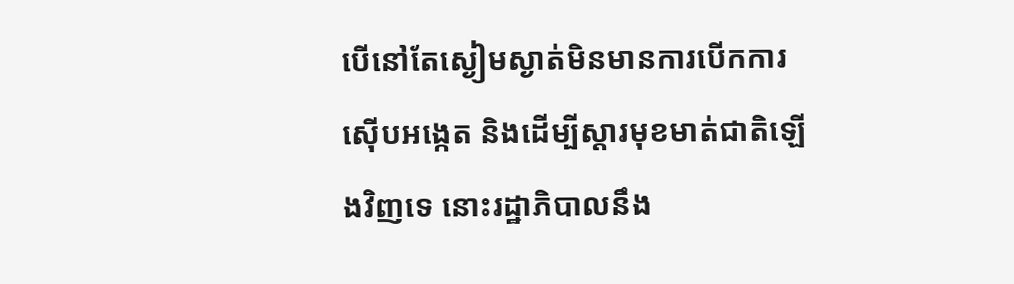បើនៅតែស្ងៀមស្ងាត់មិនមានការបើកការស៊ើបអង្កេត និងដើម្បីស្តារមុខមាត់ជាតិឡើងវិញទេ នោះរដ្ឋាភិបាលនឹង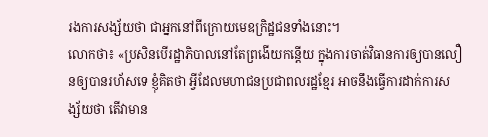រងការសង្ស័យថា ជាអ្នកនៅពីក្រោយមេឧក្រិដ្ឋជនទាំងនោះ។
លោកថា៖ «ប្រសិនបើរដ្ឋាភិបាលនៅតែព្រងើយកន្តើយ ក្នុងការចាត់វិធានការឲ្យបានលឿនឲ្យបានរហ័សទេ ខ្ញុំគិតថា អ្វីដែលមហាជនប្រជាពលរដ្ឋខ្មែរ អាចនឹងធ្វើការដាក់ការសង្ស័យថា តើវាមាន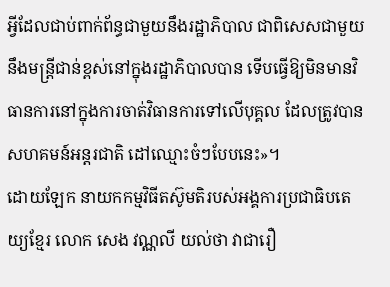អ្វីដែលជាប់ពាក់ព័ន្ធជាមួយនឹងរដ្ឋាភិបាល ជាពិសេសជាមួយនឹងមន្ត្រីជាន់ខ្ពស់នៅក្នុងរដ្ឋាភិបាលបាន ទើបធ្វើឱ្យមិនមានវិធានការនៅក្នុងការចាត់វិធានការទៅលើបុគ្គល ដែលត្រូវបានសហគមន៍អន្តរជាតិ ដៅឈ្មោះចំៗបែបនេះ»។
ដោយឡែក នាយកកម្មវិធីតស៊ូមតិរបស់អង្គការប្រជាធិបតេយ្យខ្មែរ លោក សេង វណ្ណលី យល់ថា វាជារឿ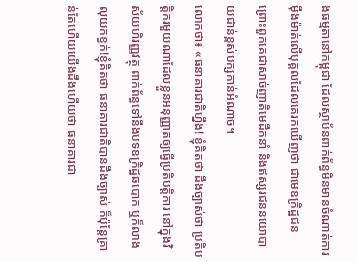ងធម្មតានៅកម្ពុជា ដែលស្ថាប័នពាក់ព័ន្ធមិនមានចំណាត់ការម៉ឹងម៉ាត់លើបុគ្គលដែលគេរកឃើញថា ជាមេឧក្រិដ្ឋជន ព្រោះពួកគេជាសាច់ញាតិមេដឹកនាំ និងឥស្សរជននយោបាយជាន់ខ្ពស់បក្សកាន់អំណាច។
លោកថា៖ «ធនាគារជាតិហ្នឹង! ខ្ញុំគិតថា ដឹងច្បាស់ថា ប្រតិបត្តិករមួយណាដែលខ្លួនអនុញ្ញាតឲ្យធ្វើប្រតិបត្តិការ នៅក្នុងវិស័យហិរញ្ញវត្ថុ ពាក់ព័ន្ធទៅនឹងបទឧក្រិដ្ឋឆបោក ឬក៏លាងលុយកខ្វក់!ខ្ញុំគិតថា ធនាគារជាតិបានដឹងច្បាស់ ក៏ប៉ុន្តែគ្រាន់តែហើយយើងដឹងហើយថា ធនាគារជា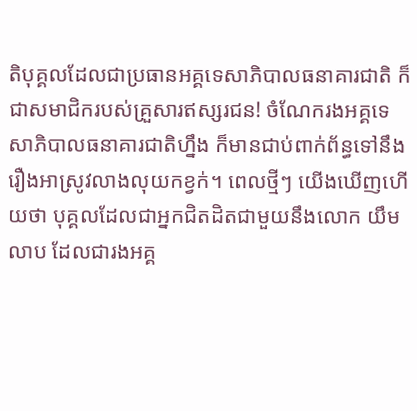តិបុគ្គលដែលជាប្រធានអគ្គទេសាភិបាលធនាគារជាតិ ក៏ជាសមាជិករបស់គ្រួសារឥស្សរជន! ចំណែករងអគ្គទេសាភិបាលធនាគារជាតិហ្នឹង ក៏មានជាប់ពាក់ព័ន្ធទៅនឹងរឿងអាស្រូវលាងលុយកខ្វក់។ ពេលថ្មីៗ យើងឃើញហើយថា បុគ្គលដែលជាអ្នកជិតដិតជាមួយនឹងលោក យឹម លាប ដែលជារងអគ្គ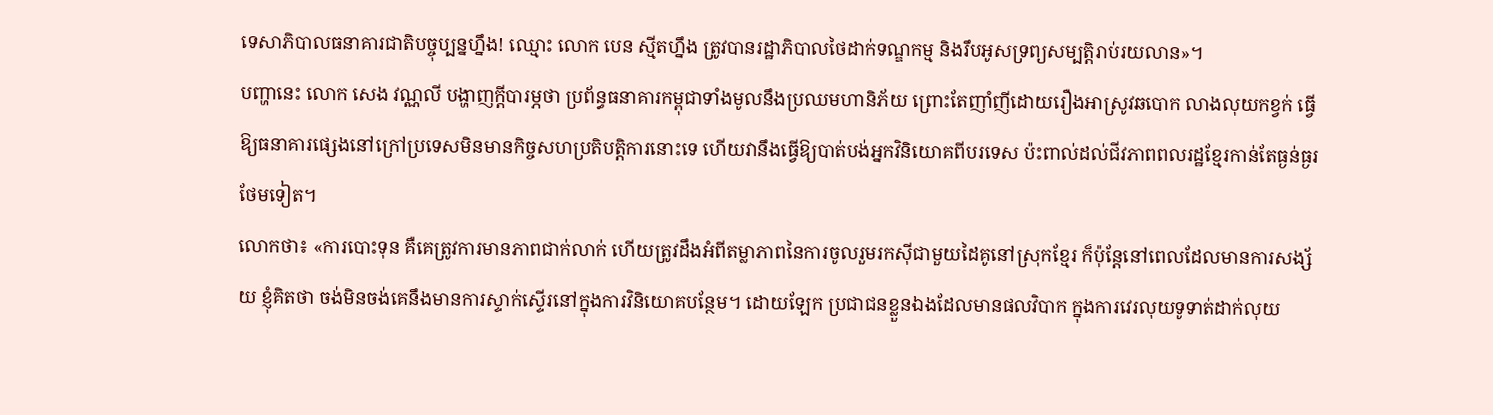ទេសាភិបាលធនាគារជាតិបច្ចុប្បន្នហ្នឹង! ឈ្មោះ លោក បេន ស្មីតហ្នឹង ត្រូវបានរដ្ឋាភិបាលថៃដាក់ទណ្ឌកម្ម និងរឹបអូសទ្រព្យសម្បត្តិរាប់រយលាន»។
បញ្ហានេះ លោក សេង វណ្ណលី បង្ហាញក្តីបារម្ភថា ប្រព័ន្ធធនាគារកម្ពុជាទាំងមូលនឹងប្រឈមហានិភ័យ ព្រោះតែញាំញីដោយរឿងអាស្រូវឆបោក លាងលុយកខ្វក់ ធ្វើឱ្យធនាគារផ្សេងនៅក្រៅប្រទេសមិនមានកិច្ចសហប្រតិបត្តិការនោះទេ ហើយវានឹងធ្វើឱ្យបាត់បង់អ្នកវិនិយោគពីបរទេស ប៉ះពាល់ដល់ជីវភាពពលរដ្ឋខ្មែរកាន់តែធ្ងន់ធ្ងរថែមទៀត។
លោកថា៖ «ការបោះទុន គឺគេត្រូវការមានភាពជាក់លាក់ ហើយត្រូវដឹងអំពីតម្លាភាពនៃការចូលរួមរកស៊ីជាមួយដៃគូនៅស្រុកខ្មែរ ក៏ប៉ុន្តែនៅពេលដែលមានការសង្ស័យ ខ្ញុំគិតថា ចង់មិនចង់គេនឹងមានការស្ទាក់ស្ទើរនៅក្នុងការវិនិយោគបន្ថែម។ ដោយឡែក ប្រជាជនខ្លួនឯងដែលមានផលវិបាក ក្នុងការវេរលុយទូទាត់ដាក់លុយ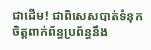ជាដើម! ជាពិសេសបាត់ទំនុកចិត្តពាក់ព័ន្ធប្រព័ន្ធនឹង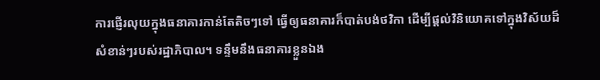ការផ្ញើរលុយក្នុងធនាគារកាន់តែតិចៗទៅ ធ្វើឲ្យធនាគារក៏បាត់បង់ថវិកា ដើម្បីផ្ដល់វិនិយោគទៅក្នុងវិស័យដ៏សំខាន់ៗរបស់រដ្ឋាភិបាល។ ទន្ទឹមនឹងធនាគារខ្លួនឯង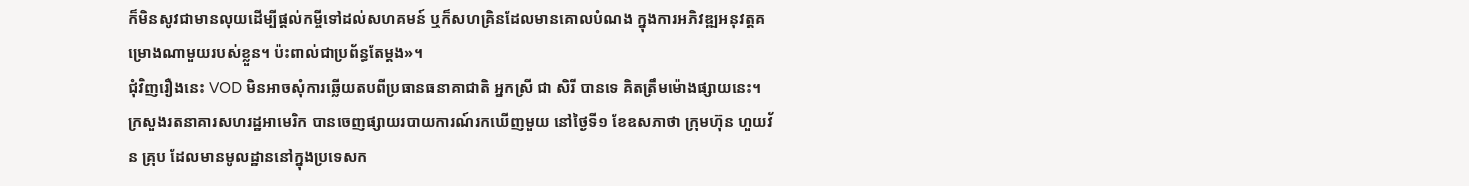ក៏មិនសូវជាមានលុយដើម្បីផ្តល់កម្ចីទៅដល់សហគមន៍ ឬក៏សហគ្រិនដែលមានគោលបំណង ក្នុងការអភិវឌ្ឍអនុវត្តគម្រោងណាមួយរបស់ខ្លួន។ ប៉ះពាល់ជាប្រព័ន្ធតែម្តង»។
ជុំវិញរឿងនេះ VOD មិនអាចសុំការឆ្លើយតបពីប្រធានធនាគាជាតិ អ្នកស្រី ជា សិរី បានទេ គិតត្រឹមម៉ោងផ្សាយនេះ។
ក្រសួងរតនាគារសហរដ្ឋអាមេរិក បានចេញផ្សាយរបាយការណ៍រកឃើញមួយ នៅថ្ងៃទី១ ខែឧសភាថា ក្រុមហ៊ុន ហួយវ័ន គ្រុប ដែលមានមូលដ្ឋាននៅក្នុងប្រទេសក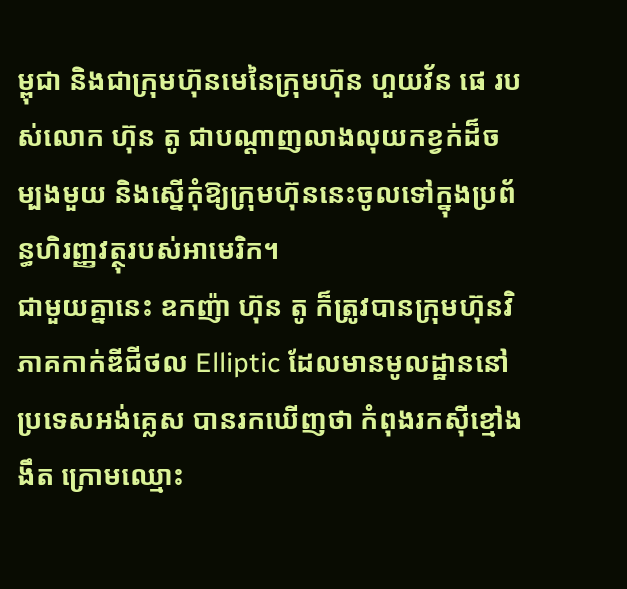ម្ពុជា និងជាក្រុមហ៊ុនមេនៃក្រុមហ៊ុន ហួយវ័ន ផេ របស់លោក ហ៊ុន តូ ជាបណ្ដាញលាងលុយកខ្វក់ដ៏ចម្បងមួយ និងស្នើកុំឱ្យក្រុមហ៊ុននេះចូលទៅក្នុងប្រព័ន្ធហិរញ្ញវត្ថុរបស់អាមេរិក។
ជាមួយគ្នានេះ ឧកញ៉ា ហ៊ុន តូ ក៏ត្រូវបានក្រុមហ៊ុនវិភាគកាក់ឌីជីថល Elliptic ដែលមានមូលដ្ឋាននៅប្រទេសអង់គ្លេស បានរកឃើញថា កំពុងរកស៊ីខ្មៅងងឹត ក្រោមឈ្មោះ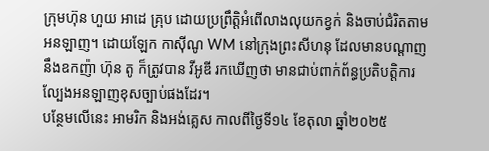ក្រុមហ៊ុន ហួយ អាដេ គ្រុប ដោយប្រព្រឹត្តិអំពើលាងលុយកខ្វក់ និងចាប់ជំរិតតាមអនឡាញ។ ដោយឡែក កាស៊ីណូ WM នៅក្រុងព្រះសីហនុ ដែលមានបណ្តាញនឹងឧកញ៉ា ហ៊ុន តូ ក៏ត្រូវបាន វីអូឌី រកឃើញថា មានជាប់ពាក់ព័ន្ធប្រតិបត្តិការល្បែងអនឡាញខុសច្បាប់ផងដែរ។
បន្ថែមលើនេះ អាមរិក និងអង់គ្លេស កាលពីថ្ងៃទី១៤ ខែតុលា ឆ្នាំ២០២៥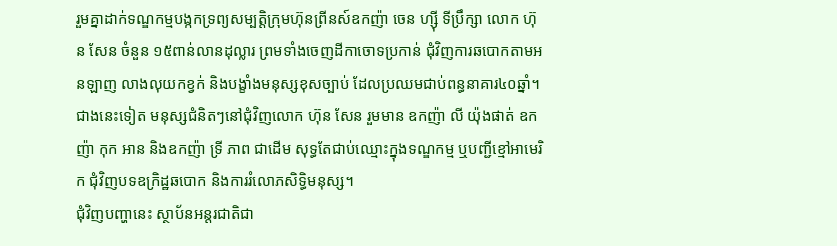រួមគ្នាដាក់ទណ្ឌកម្មបង្កកទ្រព្យសម្បត្តិក្រុមហ៊ុនព្រីនស៍ឧកញ៉ា ចេន ហ្ស៊ី ទីប្រឹក្សា លោក ហ៊ុន សែន ចំនួន ១៥ពាន់លានដុល្លារ ព្រមទាំងចេញដីកាចោទប្រកាន់ ជុំវិញការឆបោកតាមអនឡាញ លាងលុយកខ្វក់ និងបង្ខាំងមនុស្សខុសច្បាប់ ដែលប្រឈមជាប់ពន្ធនាគារ៤០ឆ្នាំ។
ជាងនេះទៀត មនុស្សជំនិតៗនៅជុំវិញលោក ហ៊ុន សែន រួមមាន ឧកញ៉ា លី យ៉ុងផាត់ ឧកញ៉ា កុក អាន និងឧកញ៉ា ទ្រី ភាព ជាដើម សុទ្ធតែជាប់ឈ្មោះក្នុងទណ្ឌកម្ម ឬបញ្ជីខ្មៅអាមេរិក ជុំវិញបទឧក្រិដ្ឋឆបោក និងការរំលោភសិទ្ធិមនុស្ស។
ជុំវិញបញ្ហានេះ ស្ថាប័នអន្តរជាតិជា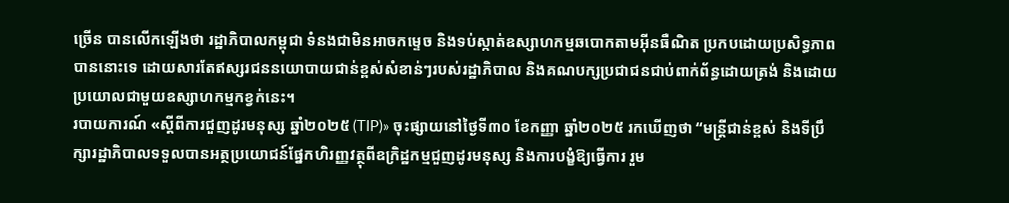ច្រើន បានលើកឡើងថា រដ្ឋាភិបាលកម្ពុជា ទំនងជាមិនអាចកម្ទេច និងទប់ស្កាត់ឧស្សាហកម្មឆបោកតាមអ៊ីនធឺណិត ប្រកបដោយប្រសិទ្ធភាពបាននោះទេ ដោយសារតែឥស្សរជននយោបាយជាន់ខ្ពស់សំខាន់ៗរបស់រដ្ឋាភិបាល និងគណបក្សប្រជាជនជាប់ពាក់ព័ន្ធដោយត្រង់ និងដោយប្រយោលជាមួយឧស្សាហកម្មកខ្វក់នេះ។
របាយការណ៍ «ស្តីពីការជួញដូរមនុស្ស ឆ្នាំ២០២៥ (TIP)» ចុះផ្សាយនៅថ្ងៃទី៣០ ខែកញ្ញា ឆ្នាំ២០២៥ រកឃើញថា “មន្ត្រីជាន់ខ្ពស់ និងទីប្រឹក្សារដ្ឋាភិបាលទទួលបានអត្ថប្រយោជន៍ផ្នែកហិរញ្ញវត្ថុពីឧក្រិដ្ឋកម្មជួញដូរមនុស្ស និងការបង្ខំឱ្យធ្វើការ រួម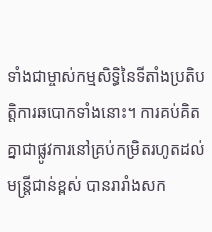ទាំងជាម្ចាស់កម្មសិទ្ធិនៃទីតាំងប្រតិបត្តិការឆបោកទាំងនោះ។ ការគប់គិតគ្នាជាផ្លូវការនៅគ្រប់កម្រិតរហូតដល់មន្ត្រីជាន់ខ្ពស់ បានរារាំងសក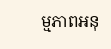ម្មភាពអនុ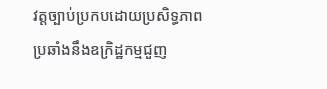វត្តច្បាប់ប្រកបដោយប្រសិទ្ធភាព ប្រឆាំងនឹងឧក្រិដ្ឋកម្មជួញ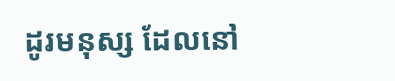ដូរមនុស្ស ដែលនៅ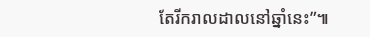តែរីករាលដាលនៅឆ្នាំនេះ”៕